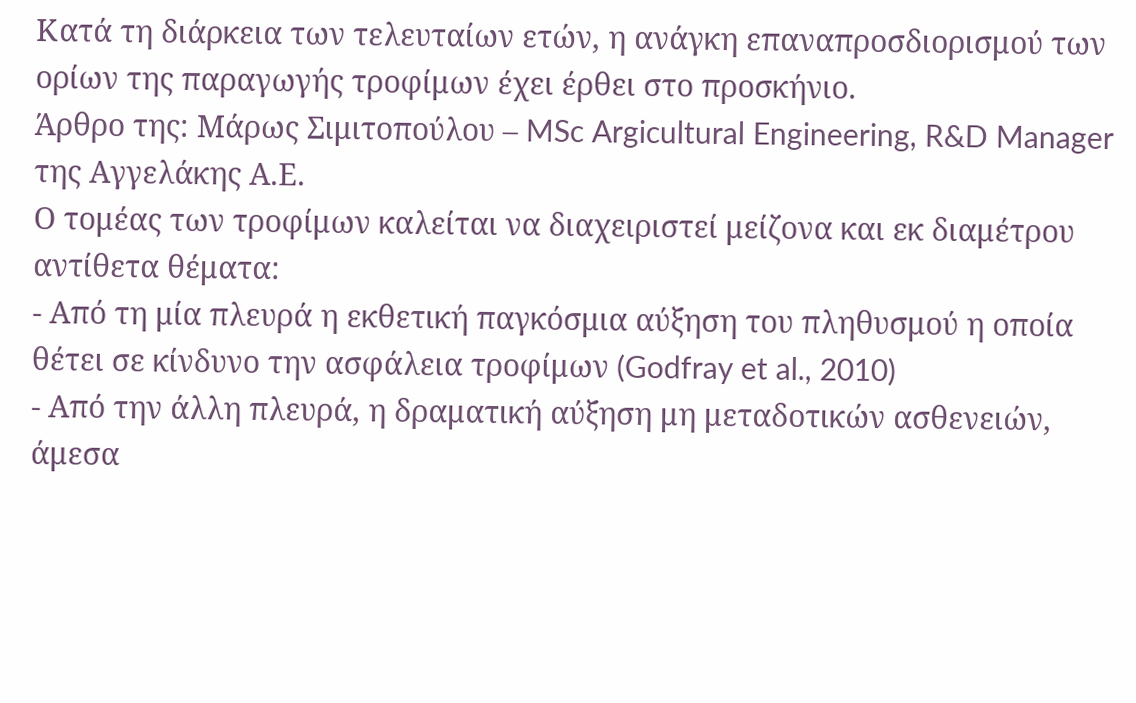Κατά τη διάρκεια των τελευταίων ετών, η ανάγκη επαναπροσδιορισμού των ορίων της παραγωγής τροφίμων έχει έρθει στο προσκήνιο.
Άρθρο της: Μάρως Σιμιτοπούλου – MSc Argicultural Engineering, R&D Manager της Αγγελάκης Α.Ε.
Ο τομέας των τροφίμων καλείται να διαχειριστεί μείζονα και εκ διαμέτρου αντίθετα θέματα:
- Από τη μία πλευρά η εκθετική παγκόσμια αύξηση του πληθυσμού η οποία θέτει σε κίνδυνο την ασφάλεια τροφίμων (Godfray et al., 2010)
- Από την άλλη πλευρά, η δραματική αύξηση μη μεταδοτικών ασθενειών, άμεσα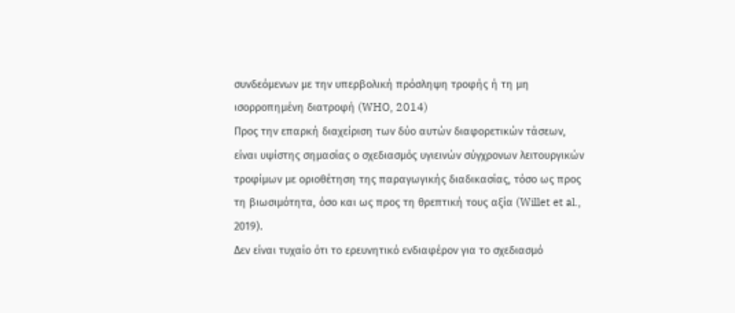συνδεόμενων με την υπερβολική πρόσληψη τροφής ή τη μη ισορροπημένη διατροφή (WHO, 2014)
Προς την επαρκή διαχείριση των δύο αυτών διαφορετικών τάσεων, είναι υψίστης σημασίας ο σχεδιασμός υγιεινών σύγχρονων λειτουργικών τροφίμων με οριοθέτηση της παραγωγικής διαδικασίας, τόσο ως προς τη βιωσιμότητα, όσο και ως προς τη θρεπτική τους αξία (Willet et al., 2019).
Δεν είναι τυχαίο ότι το ερευνητικό ενδιαφέρον για το σχεδιασμό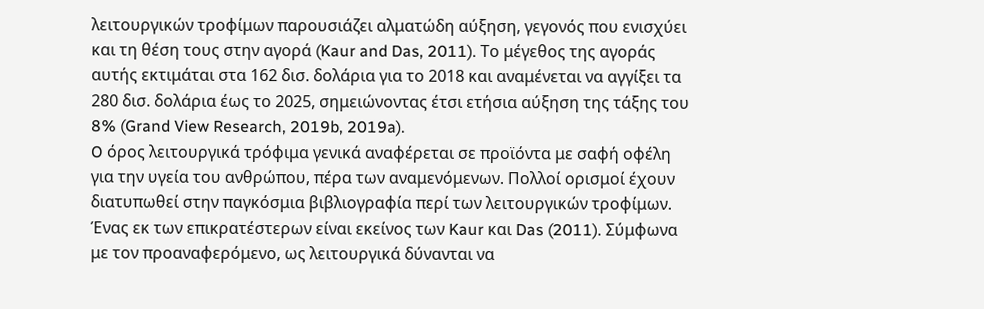λειτουργικών τροφίμων παρουσιάζει αλματώδη αύξηση, γεγονός που ενισχύει και τη θέση τους στην αγορά (Kaur and Das, 2011). Το μέγεθος της αγοράς αυτής εκτιμάται στα 162 δισ. δολάρια για το 2018 και αναμένεται να αγγίξει τα 280 δισ. δολάρια έως το 2025, σημειώνοντας έτσι ετήσια αύξηση της τάξης του 8% (Grand View Research, 2019b, 2019a).
O όρος λειτουργικά τρόφιμα γενικά αναφέρεται σε προϊόντα με σαφή οφέλη για την υγεία του ανθρώπου, πέρα των αναμενόμενων. Πολλοί ορισμοί έχουν διατυπωθεί στην παγκόσμια βιβλιογραφία περί των λειτουργικών τροφίμων. Ένας εκ των επικρατέστερων είναι εκείνος των Kaur και Das (2011). Σύμφωνα με τον προαναφερόμενο, ως λειτουργικά δύνανται να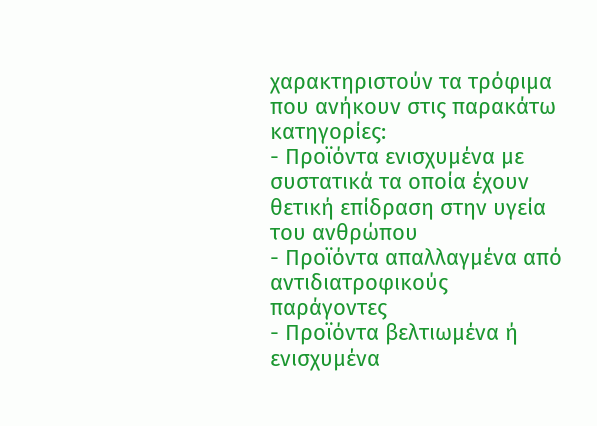χαρακτηριστούν τα τρόφιμα που ανήκουν στις παρακάτω κατηγορίες:
- Προϊόντα ενισχυμένα με συστατικά τα οποία έχουν θετική επίδραση στην υγεία του ανθρώπου
- Προϊόντα απαλλαγμένα από αντιδιατροφικούς παράγοντες
- Προϊόντα βελτιωμένα ή ενισχυμένα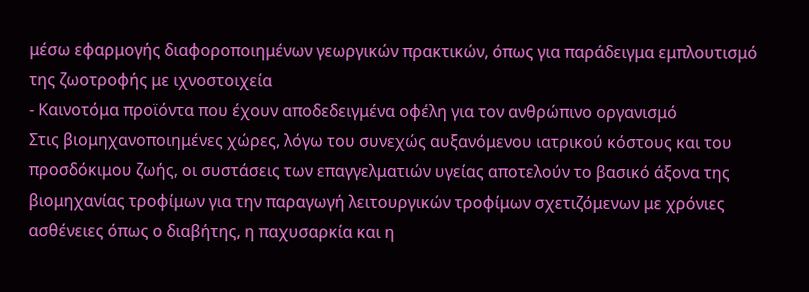μέσω εφαρμογής διαφοροποιημένων γεωργικών πρακτικών, όπως για παράδειγμα εμπλουτισμό της ζωοτροφής με ιχνοστοιχεία
- Καινοτόμα προϊόντα που έχουν αποδεδειγμένα οφέλη για τον ανθρώπινο οργανισμό
Στις βιομηχανοποιημένες χώρες, λόγω του συνεχώς αυξανόμενου ιατρικού κόστους και του προσδόκιμου ζωής, οι συστάσεις των επαγγελματιών υγείας αποτελούν το βασικό άξονα της βιομηχανίας τροφίμων για την παραγωγή λειτουργικών τροφίμων σχετιζόμενων με χρόνιες ασθένειες όπως ο διαβήτης, η παχυσαρκία και η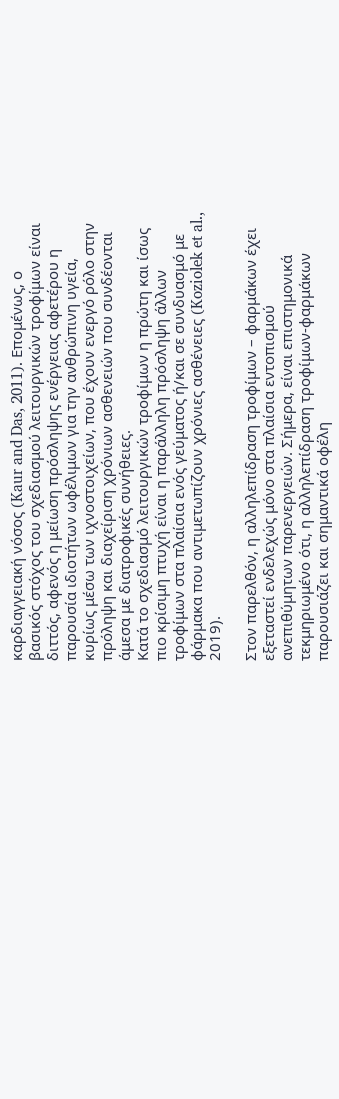καρδιαγγειακή νόσος (Kaur and Das, 2011). Επομένως, ο βασικός στόχος του σχεδιασμού λειτουργικών τροφίμων είναι διττός, αφενός η μείωση πρόσληψης ενέργειας αφετέρου η παρουσία ιδιοτήτων ωφέλιμων για την ανθρώπινη υγεία, κυρίως μέσω των ιχνοστοιχείων, που έχουν ενεργό ρόλο στην πρόληψη και διαχείριση χρόνιων ασθενειών που συνδέονται άμεσα με διατροφικές συνήθειες.
Κατά το σχεδιασμό λειτουργικών τροφίμων η πρώτη και ίσως πιο κρίσιμη πτυχή είναι η παράλληλη πρόσληψη άλλων τροφίμων στα πλαίσια ενός γεύματος ή/και σε συνδυασμό με φάρμακα που αντιμετωπίζουν χρόνιες ασθένειες (Koziolek et al., 2019).

Στον παρελθόν, η αλληλεπίδραση τροφίμων – φαρμάκων έχει εξεταστεί ενδελεχώς μόνο στα πλαίσια εντοπισμού ανεπιθύμητων παρενεργειών. Σήμερα, είναι επιστημονικά τεκμηριωμένο ότι, η αλληλεπίδραση τροφίμων-φαρμάκων παρουσιάζει και σημαντικά οφέλη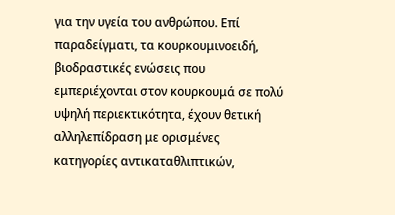για την υγεία του ανθρώπου. Επί παραδείγματι, τα κουρκουμινοειδή, βιοδραστικές ενώσεις που εμπεριέχονται στον κουρκουμά σε πολύ υψηλή περιεκτικότητα, έχουν θετική αλληλεπίδραση με ορισμένες κατηγορίες αντικαταθλιπτικών,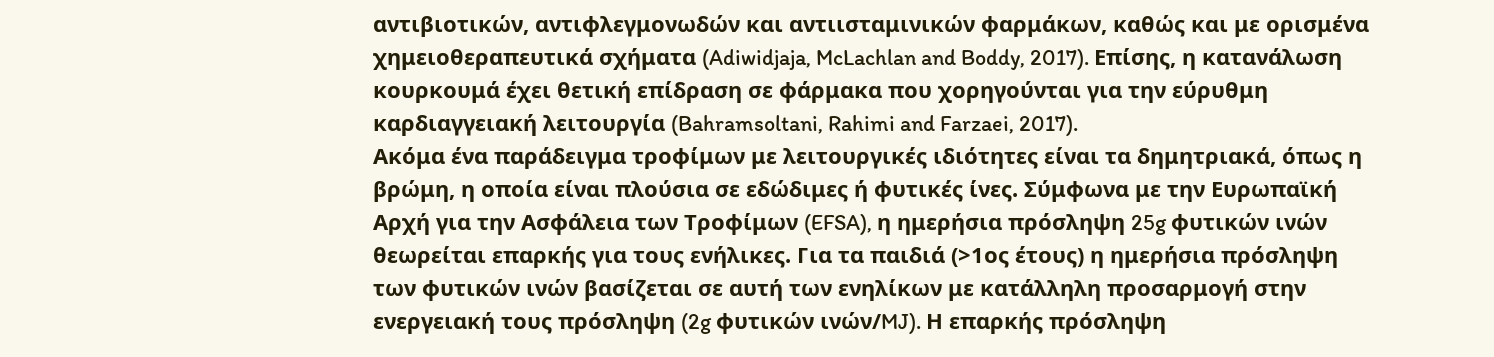αντιβιοτικών, αντιφλεγμονωδών και αντιισταμινικών φαρμάκων, καθώς και με ορισμένα χημειοθεραπευτικά σχήματα (Adiwidjaja, McLachlan and Boddy, 2017). Επίσης, η κατανάλωση κουρκουμά έχει θετική επίδραση σε φάρμακα που χορηγούνται για την εύρυθμη καρδιαγγειακή λειτουργία (Bahramsoltani, Rahimi and Farzaei, 2017).
Ακόμα ένα παράδειγμα τροφίμων με λειτουργικές ιδιότητες είναι τα δημητριακά, όπως η βρώμη, η οποία είναι πλούσια σε εδώδιμες ή φυτικές ίνες. Σύμφωνα με την Ευρωπαϊκή Αρχή για την Ασφάλεια των Τροφίμων (EFSA), η ημερήσια πρόσληψη 25g φυτικών ινών θεωρείται επαρκής για τους ενήλικες. Για τα παιδιά (>1ος έτους) η ημερήσια πρόσληψη των φυτικών ινών βασίζεται σε αυτή των ενηλίκων με κατάλληλη προσαρμογή στην ενεργειακή τους πρόσληψη (2g φυτικών ινών/MJ). Η επαρκής πρόσληψη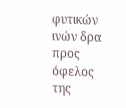φυτικών ινών δρα προς όφελος της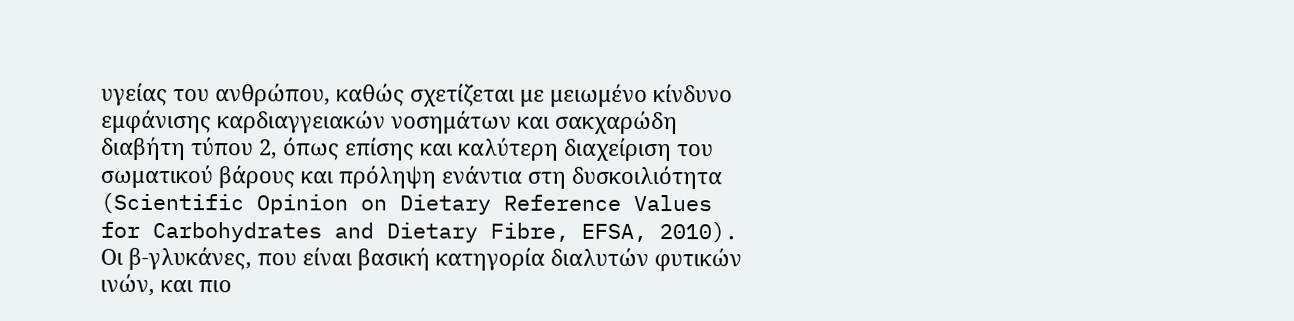υγείας του ανθρώπου, καθώς σχετίζεται με μειωμένο κίνδυνο εμφάνισης καρδιαγγειακών νοσημάτων και σακχαρώδη διαβήτη τύπου 2, όπως επίσης και καλύτερη διαχείριση του σωματικού βάρους και πρόληψη ενάντια στη δυσκοιλιότητα (Scientific Opinion on Dietary Reference Values for Carbohydrates and Dietary Fibre, EFSA, 2010).
Οι β-γλυκάνες, που είναι βασική κατηγορία διαλυτών φυτικών ινών, και πιο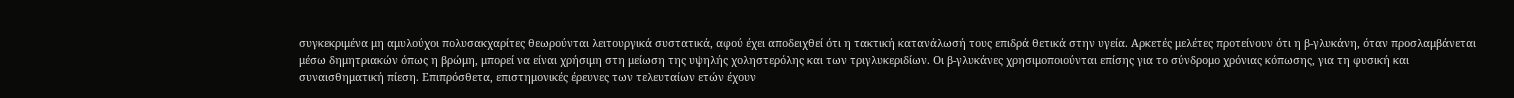συγκεκριμένα μη αμυλούχοι πολυσακχαρίτες θεωρούνται λειτουργικά συστατικά, αφού έχει αποδειχθεί ότι η τακτική κατανάλωσή τους επιδρά θετικά στην υγεία. Αρκετές μελέτες προτείνουν ότι η β-γλυκάνη, όταν προσλαμβάνεται μέσω δημητριακών όπως η βρώμη, μπορεί να είναι χρήσιμη στη μείωση της υψηλής χοληστερόλης και των τριγλυκεριδίων. Οι β-γλυκάνες χρησιμοποιούνται επίσης για το σύνδρομο χρόνιας κόπωσης, για τη φυσική και συναισθηματική πίεση. Επιπρόσθετα, επιστημονικές έρευνες των τελευταίων ετών έχουν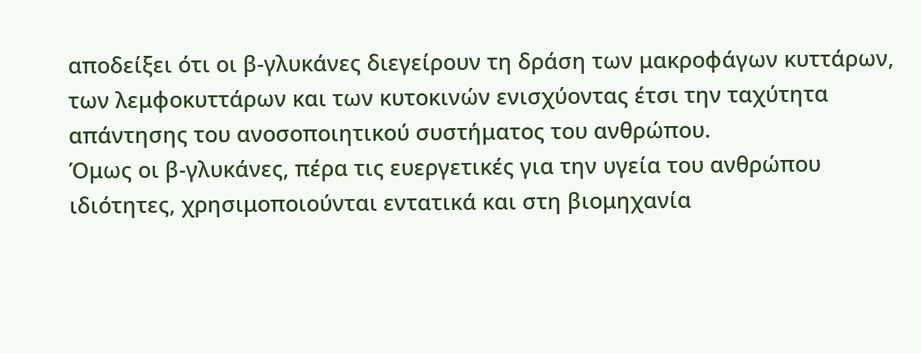αποδείξει ότι οι β-γλυκάνες διεγείρουν τη δράση των μακροφάγων κυττάρων, των λεμφοκυττάρων και των κυτοκινών ενισχύοντας έτσι την ταχύτητα απάντησης του ανοσοποιητικού συστήματος του ανθρώπου.
Όμως οι β-γλυκάνες, πέρα τις ευεργετικές για την υγεία του ανθρώπου ιδιότητες, χρησιμοποιούνται εντατικά και στη βιομηχανία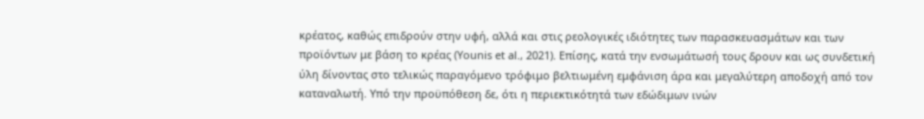κρέατος, καθώς επιδρούν στην υφή, αλλά και στις ρεολογικές ιδιότητες των παρασκευασμάτων και των προϊόντων με βάση το κρέας (Younis et al., 2021). Επίσης, κατά την ενσωμάτωσή τους δρουν και ως συνδετική ύλη δίνοντας στο τελικώς παραγόμενο τρόφιμο βελτιωμένη εμφάνιση άρα και μεγαλύτερη αποδοχή από τον καταναλωτή. Υπό την προϋπόθεση δε, ότι η περιεκτικότητά των εδώδιμων ινών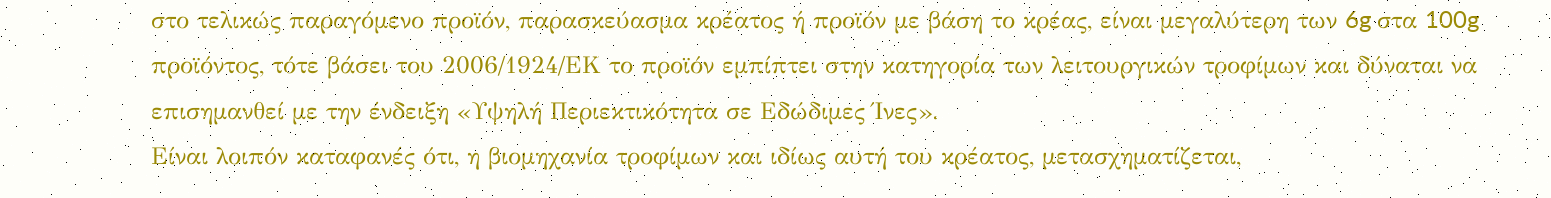στο τελικώς παραγόμενο προϊόν, παρασκεύασμα κρέατος ή προϊόν με βάση το κρέας, είναι μεγαλύτερη των 6g στα 100g προϊόντος, τότε βάσει του 2006/1924/ΕΚ το προϊόν εμπίπτει στην κατηγορία των λειτουργικών τροφίμων και δύναται να επισημανθεί με την ένδειξη «Υψηλή Περιεκτικότητα σε Εδώδιμες Ίνες».
Είναι λοιπόν καταφανές ότι, η βιομηχανία τροφίμων και ιδίως αυτή του κρέατος, μετασχηματίζεται,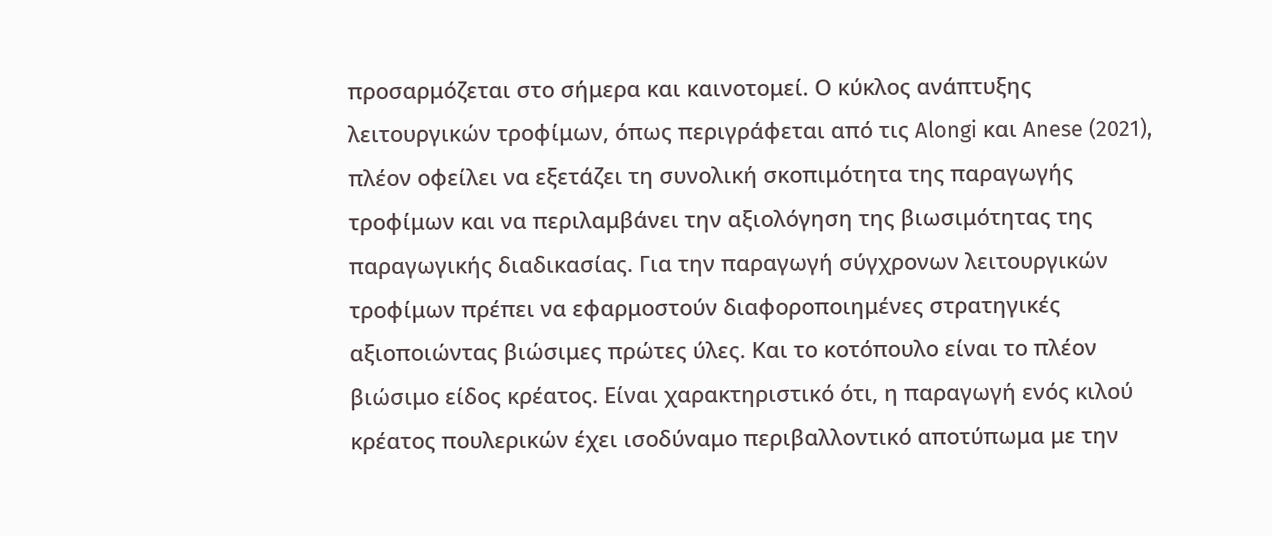προσαρμόζεται στο σήμερα και καινοτομεί. Ο κύκλος ανάπτυξης λειτουργικών τροφίμων, όπως περιγράφεται από τις Alongi και Anese (2021), πλέον οφείλει να εξετάζει τη συνολική σκοπιμότητα της παραγωγής τροφίμων και να περιλαμβάνει την αξιολόγηση της βιωσιμότητας της παραγωγικής διαδικασίας. Για την παραγωγή σύγχρονων λειτουργικών τροφίμων πρέπει να εφαρμοστούν διαφοροποιημένες στρατηγικές αξιοποιώντας βιώσιμες πρώτες ύλες. Και το κοτόπουλο είναι το πλέον βιώσιμο είδος κρέατος. Είναι χαρακτηριστικό ότι, η παραγωγή ενός κιλού κρέατος πουλερικών έχει ισοδύναμο περιβαλλοντικό αποτύπωμα με την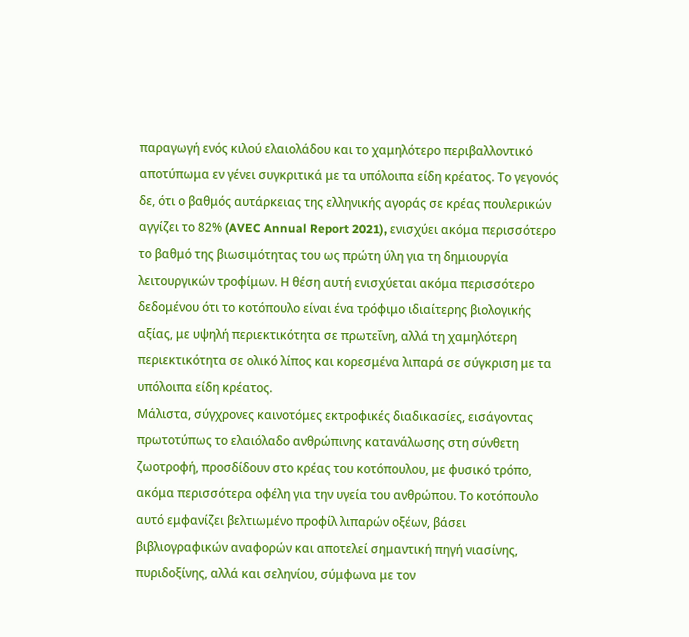παραγωγή ενός κιλού ελαιολάδου και το χαμηλότερο περιβαλλοντικό αποτύπωμα εν γένει συγκριτικά με τα υπόλοιπα είδη κρέατος. Το γεγονός δε, ότι ο βαθμός αυτάρκειας της ελληνικής αγοράς σε κρέας πουλερικών αγγίζει το 82% (AVEC Annual Report 2021), ενισχύει ακόμα περισσότερο το βαθμό της βιωσιμότητας του ως πρώτη ύλη για τη δημιουργία λειτουργικών τροφίμων. Η θέση αυτή ενισχύεται ακόμα περισσότερο δεδομένου ότι το κοτόπουλο είναι ένα τρόφιμο ιδιαίτερης βιολογικής αξίας, με υψηλή περιεκτικότητα σε πρωτεΐνη, αλλά τη χαμηλότερη περιεκτικότητα σε ολικό λίπος και κορεσμένα λιπαρά σε σύγκριση με τα υπόλοιπα είδη κρέατος.
Μάλιστα, σύγχρονες καινοτόμες εκτροφικές διαδικασίες, εισάγοντας πρωτοτύπως το ελαιόλαδο ανθρώπινης κατανάλωσης στη σύνθετη ζωοτροφή, προσδίδουν στο κρέας του κοτόπουλου, με φυσικό τρόπο, ακόμα περισσότερα οφέλη για την υγεία του ανθρώπου. Το κοτόπουλο αυτό εμφανίζει βελτιωμένο προφίλ λιπαρών οξέων, βάσει βιβλιογραφικών αναφορών και αποτελεί σημαντική πηγή νιασίνης, πυριδοξίνης, αλλά και σεληνίου, σύμφωνα με τον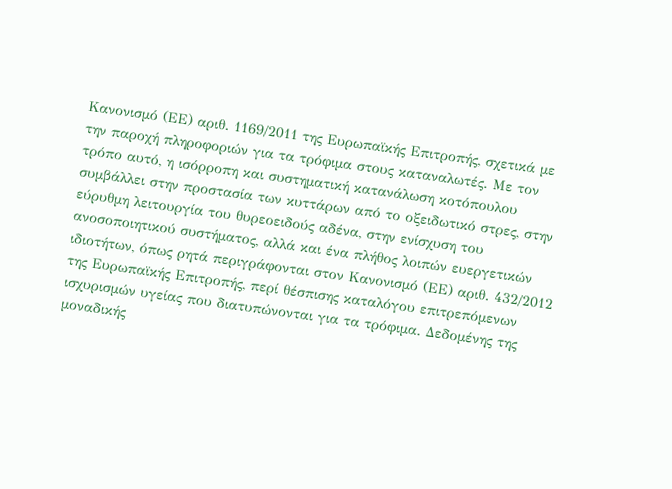Κανονισμό (ΕΕ) αριθ. 1169/2011 της Ευρωπαϊκής Επιτροπής, σχετικά με την παροχή πληροφοριών για τα τρόφιμα στους καταναλωτές. Με τον τρόπο αυτό, η ισόρροπη και συστηματική κατανάλωση κοτόπουλου συμβάλλει στην προστασία των κυττάρων από το οξειδωτικό στρες, στην εύρυθμη λειτουργία του θυρεοειδούς αδένα, στην ενίσχυση του ανοσοποιητικού συστήματος, αλλά και ένα πλήθος λοιπών ευεργετικών ιδιοτήτων, όπως ρητά περιγράφονται στον Κανονισμό (ΕΕ) αριθ. 432/2012 της Ευρωπαϊκής Επιτροπής, περί θέσπισης καταλόγου επιτρεπόμενων ισχυρισμών υγείας που διατυπώνονται για τα τρόφιμα. Δεδομένης της μοναδικής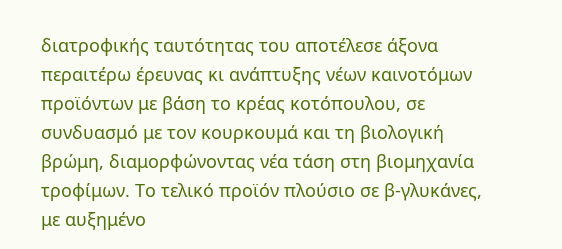διατροφικής ταυτότητας του αποτέλεσε άξονα περαιτέρω έρευνας κι ανάπτυξης νέων καινοτόμων προϊόντων με βάση το κρέας κοτόπουλου, σε συνδυασμό με τον κουρκουμά και τη βιολογική βρώμη, διαμορφώνοντας νέα τάση στη βιομηχανία τροφίμων. Το τελικό προϊόν πλούσιο σε β-γλυκάνες, με αυξημένο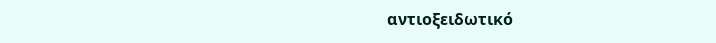αντιοξειδωτικό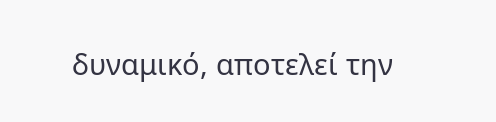δυναμικό, αποτελεί την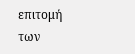επιτομή των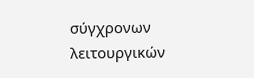σύγχρονων λειτουργικών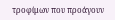τροφίμων που προάγουν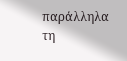παράλληλα τη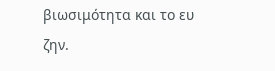βιωσιμότητα και το ευ ζην.